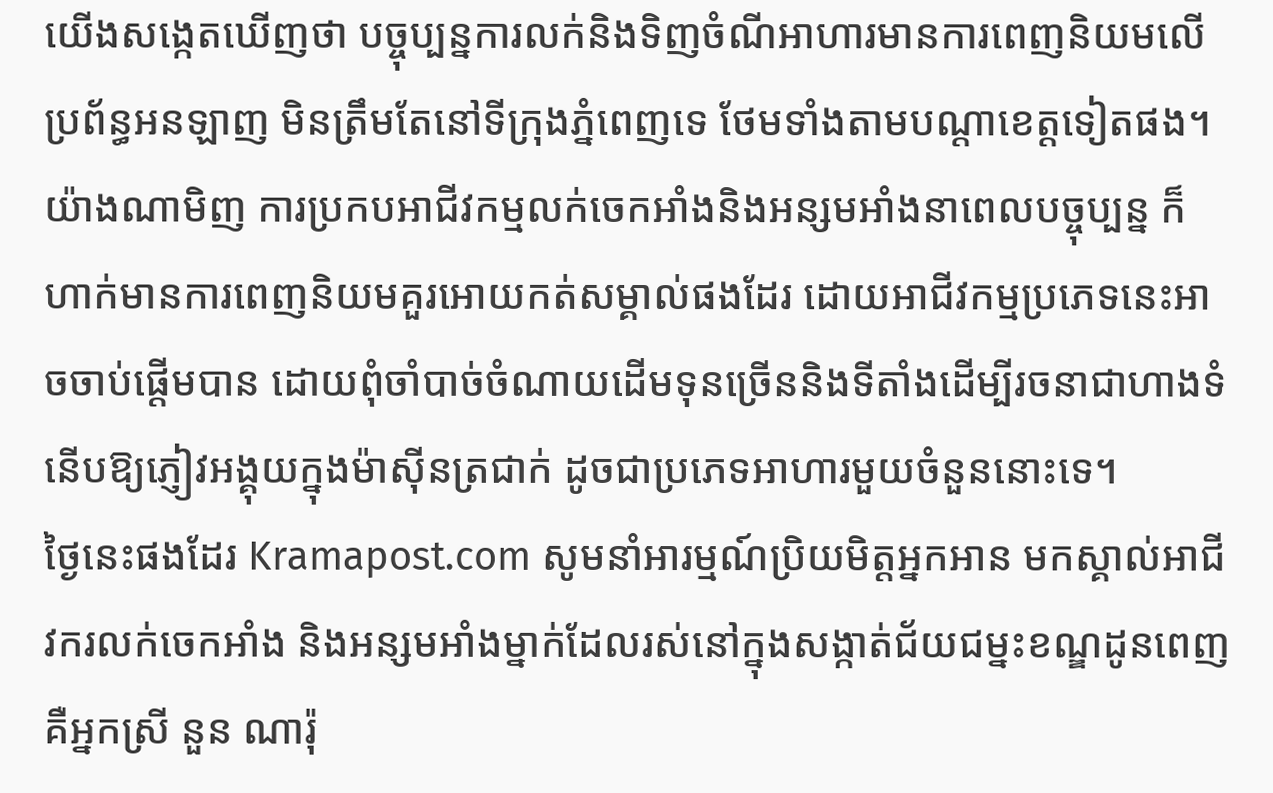យើងសង្កេតឃើញថា បច្ចុប្បន្នការលក់និងទិញចំណីអាហារមានការពេញនិយមលើប្រព័ន្ធអនឡាញ មិនត្រឹមតែនៅទីក្រុងភ្នំពេញទេ ថែមទាំងតាមបណ្តាខេត្តទៀតផង។
យ៉ាងណាមិញ ការប្រកបអាជីវកម្មលក់ចេកអាំងនិងអន្សមអាំងនាពេលបច្ចុប្បន្ន ក៏ហាក់មានការពេញនិយមគួរអោយកត់សម្គាល់ផងដែរ ដោយអាជីវកម្មប្រភេទនេះអាចចាប់ផ្តើមបាន ដោយពុំចាំបាច់ចំណាយដើមទុនច្រើននិងទីតាំងដើម្បីរចនាជាហាងទំនើបឱ្យភ្ញៀវអង្គុយក្នុងម៉ាស៊ីនត្រជាក់ ដូចជាប្រភេទអាហារមួយចំនួននោះទេ។
ថ្ងៃនេះផងដែរ Kramapost.com សូមនាំអារម្មណ៍ប្រិយមិត្តអ្នកអាន មកស្គាល់អាជីវករលក់ចេកអាំង និងអន្សមអាំងម្នាក់ដែលរស់នៅក្នុងសង្កាត់ជ័យជម្នះខណ្ឌដូនពេញ គឺអ្នកស្រី នួន ណារ៉ុ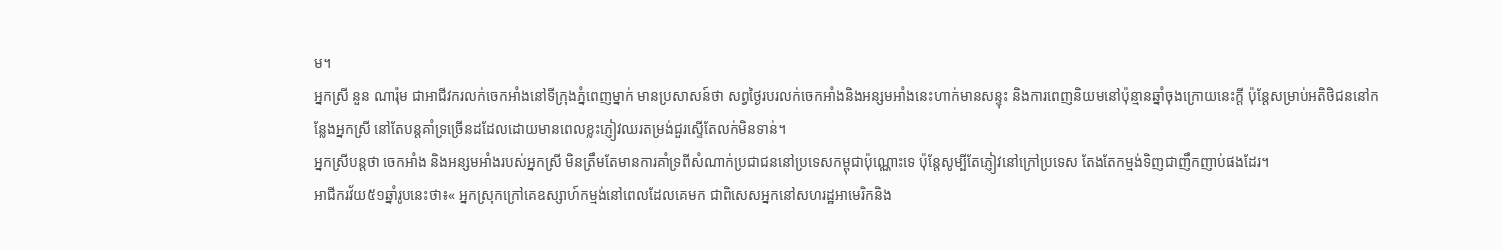ម។
អ្នកស្រី នួន ណារ៉ុម ជាអាជីវករលក់ចេកអាំងនៅទីក្រុងភ្នំពេញម្នាក់ មានប្រសាសន៍ថា សព្វថ្ងៃរបរលក់ចេកអាំងនិងអន្សមអាំងនេះហាក់មានសន្ទុះ និងការពេញនិយមនៅប៉ុន្មានឆ្នាំចុងក្រោយនេះក្តី ប៉ុន្តែសម្រាប់អតិថិជននៅកន្លែងអ្នកស្រី នៅតែបន្តគាំទ្រច្រើនដដែលដោយមានពេលខ្លះភ្ញៀវឈរតម្រង់ជួរស្ទើតែលក់មិនទាន់។
អ្នកស្រីបន្តថា ចេកអាំង និងអន្សមអាំងរបស់អ្នកស្រី មិនត្រឹមតែមានការគាំទ្រពីសំណាក់ប្រជាជននៅប្រទេសកម្ពុជាប៉ុណ្ណោះទេ ប៉ុន្តែសូម្បីតែភ្ញៀវនៅក្រៅប្រទេស តែងតែកម្មង់ទិញជាញឹកញាប់ផងដែរ។
អាជីករវ័យ៥១ឆ្នាំរូបនេះថា៖« អ្នកស្រុកក្រៅគេឧស្សាហ៍កម្មង់នៅពេលដែលគេមក ជាពិសេសអ្នកនៅសហរដ្ឋអាមេរិកនិង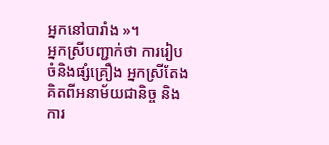អ្នកនៅបារាំង »។
អ្នកស្រីបញ្ជាក់ថា ការរៀបចំនិងផ្សំគ្រឿង អ្នកស្រីតែងគិតពីអនាម័យជានិច្ច និងការ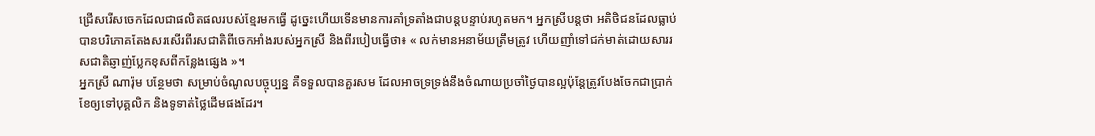ជ្រើសរើសចេកដែលជាផលិតផលរបស់ខ្មែរមកធ្វើ ដូច្នេះហើយទើនមានការគាំទ្រតាំងជាបន្តបន្ទាប់រហូតមក។ អ្នកស្រីបន្តថា អតិថិជនដែលធ្លាប់បានបរិភោគតែងសរសើរពីរសជាតិពីចេកអាំងរបស់អ្នកស្រី និងពីរបៀបធ្វើថា៖ « លក់មានអនាម័យត្រឹមត្រូវ ហើយញាំទៅជក់មាត់ដោយសាររសជាតិឆ្ញាញ់ប្លែកខុសពីកន្លែងផ្សេង »។
អ្នកស្រី ណារ៉ុម បន្ថែមថា សម្រាប់ចំណូលបច្ចុប្បន្ន គឺទទួលបានគួរសម ដែលអាចទ្រទ្រង់នឹងចំណាយប្រចាំថ្ងៃបានល្អប៉ុន្តែត្រូវបែងចែកជាប្រាក់ខែឲ្យទៅបុគ្គលិក និងទូទាត់ថ្លៃដើមផងដែរ។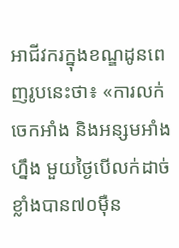អាជីវករក្នុងខណ្ឌដូនពេញរូបនេះថា៖ «ការលក់ចេកអាំង និងអន្សមអាំងហ្នឹង មួយថ្ងៃបើលក់ដាច់ខ្លាំងបាន៧០ម៉ឺន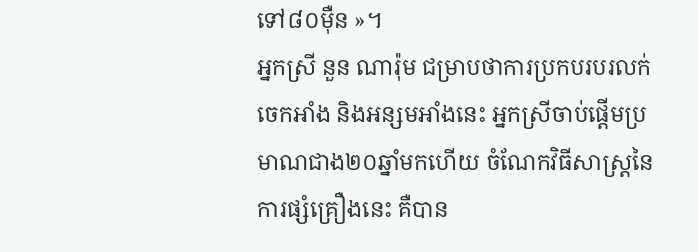ទៅ៨០ម៉ឺន »។
អ្នកស្រី នួន ណារ៉ុម ជម្រាបថាការប្រកបរបរលក់ចេកអាំង និងអន្សមអាំងនេះ អ្នកស្រីចាប់ផ្តើមប្រមាណជាង២០ឆ្នាំមកហើយ ចំណែកវិធីសាស្រ្តនៃការផ្សំគ្រឿងនេះ គឺបាន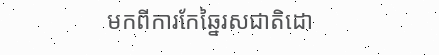មកពីការកែឆ្នៃរសជាតិដោ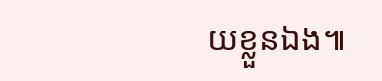យខ្លួនឯង៕